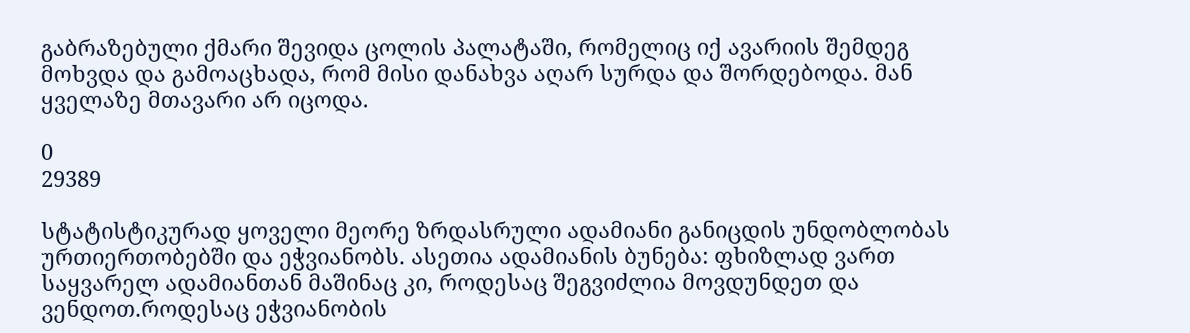გაბრაზებული ქმარი შევიდა ცოლის პალატაში, რომელიც იქ ავარიის შემდეგ მოხვდა და გამოაცხადა, რომ მისი დანახვა აღარ სურდა და შორდებოდა. მან ყველაზე მთავარი არ იცოდა.

0
29389

სტატისტიკურად ყოველი მეორე ზრდასრული ადამიანი განიცდის უნდობლობას ურთიერთობებში და ეჭვიანობს. ასეთია ადამიანის ბუნება: ფხიზლად ვართ საყვარელ ადამიანთან მაშინაც კი, როდესაც შეგვიძლია მოვდუნდეთ და ვენდოთ.როდესაც ეჭვიანობის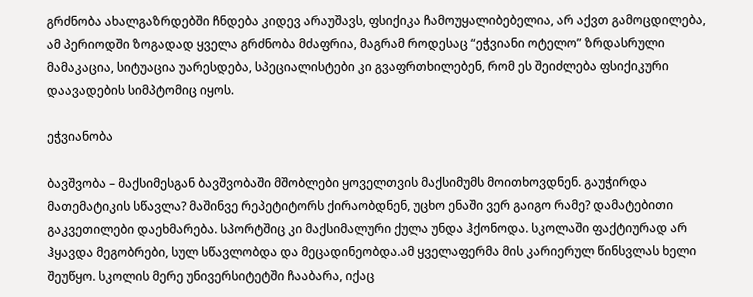გრძნობა ახალგაზრდებში ჩნდება კიდევ არაუშავს, ფსიქიკა ჩამოუყალიბებელია, არ აქვთ გამოცდილება, ამ პერიოდში ზოგადად ყველა გრძნობა მძაფრია, მაგრამ როდესაც “ეჭვიანი ოტელო” ზრდასრული მამაკაცია, სიტუაცია უარესდება, სპეციალისტები კი გვაფრთხილებენ, რომ ეს შეიძლება ფსიქიკური დაავადების სიმპტომიც იყოს.

ეჭვიანობა

ბავშვობა – მაქსიმესგან ბავშვობაში მშობლები ყოველთვის მაქსიმუმს მოითხოვდნენ. გაუჭირდა მათემატიკის სწავლა? მაშინვე რეპეტიტორს ქირაობდნენ, უცხო ენაში ვერ გაიგო რამე? დამატებითი გაკვეთილები დაეხმარება. სპორტშიც კი მაქსიმალური ქულა უნდა ჰქონოდა. სკოლაში ფაქტიურად არ ჰყავდა მეგობრები, სულ სწავლობდა და მეცადინეობდა.ამ ყველაფერმა მის კარიერულ წინსვლას ხელი შეუწყო. სკოლის მერე უნივერსიტეტში ჩააბარა, იქაც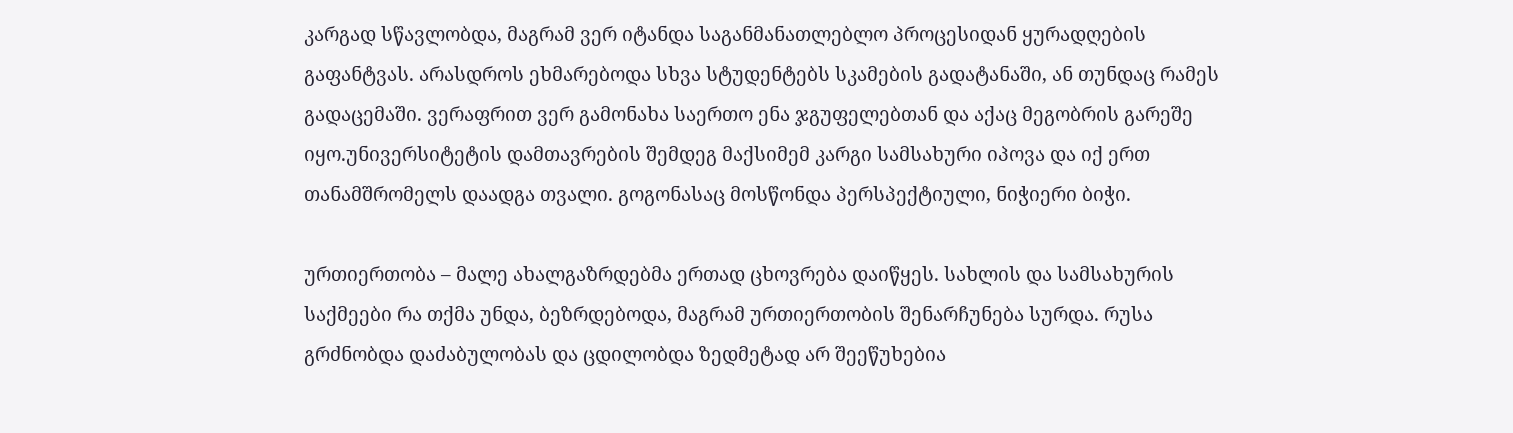კარგად სწავლობდა, მაგრამ ვერ იტანდა საგანმანათლებლო პროცესიდან ყურადღების გაფანტვას. არასდროს ეხმარებოდა სხვა სტუდენტებს სკამების გადატანაში, ან თუნდაც რამეს გადაცემაში. ვერაფრით ვერ გამონახა საერთო ენა ჯგუფელებთან და აქაც მეგობრის გარეშე იყო.უნივერსიტეტის დამთავრების შემდეგ მაქსიმემ კარგი სამსახური იპოვა და იქ ერთ თანამშრომელს დაადგა თვალი. გოგონასაც მოსწონდა პერსპექტიული, ნიჭიერი ბიჭი.

ურთიერთობა – მალე ახალგაზრდებმა ერთად ცხოვრება დაიწყეს. სახლის და სამსახურის საქმეები რა თქმა უნდა, ბეზრდებოდა, მაგრამ ურთიერთობის შენარჩუნება სურდა. რუსა გრძნობდა დაძაბულობას და ცდილობდა ზედმეტად არ შეეწუხებია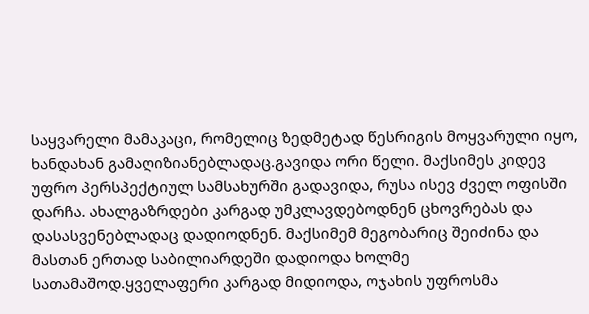საყვარელი მამაკაცი, რომელიც ზედმეტად წესრიგის მოყვარული იყო, ხანდახან გამაღიზიანებლადაც.გავიდა ორი წელი. მაქსიმეს კიდევ უფრო პერსპექტიულ სამსახურში გადავიდა, რუსა ისევ ძველ ოფისში დარჩა. ახალგაზრდები კარგად უმკლავდებოდნენ ცხოვრებას და დასასვენებლადაც დადიოდნენ. მაქსიმემ მეგობარიც შეიძინა და მასთან ერთად საბილიარდეში დადიოდა ხოლმე სათამაშოდ.ყველაფერი კარგად მიდიოდა, ოჯახის უფროსმა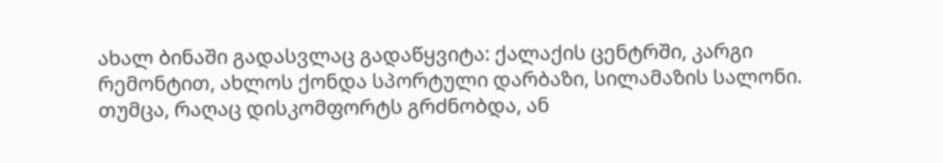ახალ ბინაში გადასვლაც გადაწყვიტა: ქალაქის ცენტრში, კარგი რემონტით, ახლოს ქონდა სპორტული დარბაზი, სილამაზის სალონი. თუმცა, რაღაც დისკომფორტს გრძნობდა, ან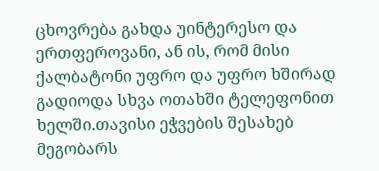ცხოვრება გახდა უინტერესო და ერთფეროვანი, ან ის, რომ მისი ქალბატონი უფრო და უფრო ხშირად გადიოდა სხვა ოთახში ტელეფონით ხელში.თავისი ეჭვების შესახებ მეგობარს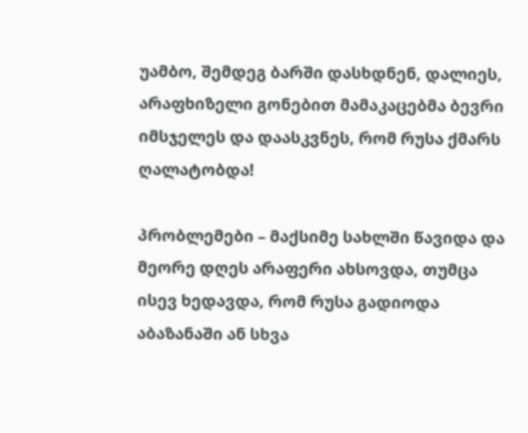უამბო, შემდეგ ბარში დასხდნენ, დალიეს, არაფხიზელი გონებით მამაკაცებმა ბევრი იმსჯელეს და დაასკვნეს, რომ რუსა ქმარს ღალატობდა!

პრობლემები – მაქსიმე სახლში წავიდა და მეორე დღეს არაფერი ახსოვდა, თუმცა ისევ ხედავდა, რომ რუსა გადიოდა აბაზანაში ან სხვა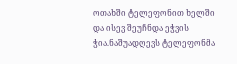ოთახში ტელეფონით ხელში და ისევ შეუჩნდა ეჭვის ჭია.ნაშუადღევს ტელეფონმა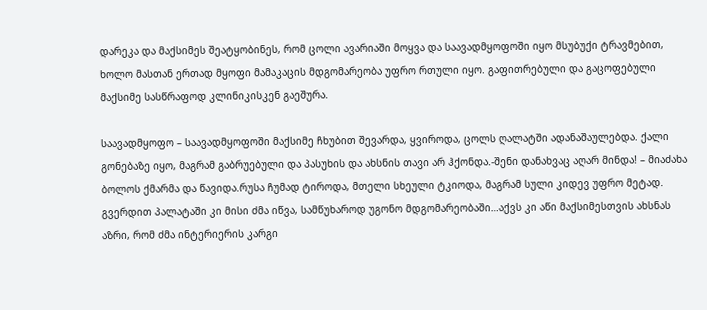დარეკა და მაქსიმეს შეატყობინეს, რომ ცოლი ავარიაში მოყვა და საავადმყოფოში იყო მსუბუქი ტრავმებით, ხოლო მასთან ერთად მყოფი მამაკაცის მდგომარეობა უფრო რთული იყო. გაფითრებული და გაცოფებული მაქსიმე სასწრაფოდ კლინიკისკენ გაეშურა.

საავადმყოფო – საავადმყოფოში მაქსიმე ჩხუბით შევარდა, ყვიროდა, ცოლს ღალატში ადანაშაულებდა. ქალი გონებაზე იყო, მაგრამ გაბრუებული და პასუხის და ახსნის თავი არ ჰქონდა.-შენი დანახვაც აღარ მინდა! – მიაძახა ბოლოს ქმარმა და წავიდა.რუსა ჩუმად ტიროდა, მთელი სხეული ტკიოდა, მაგრამ სული კიდევ უფრო მეტად. გვერდით პალატაში კი მისი ძმა იწვა, სამწუხაროდ უგონო მდგომარეობაში…აქვს კი აწი მაქსიმესთვის ახსნას აზრი, რომ ძმა ინტერიერის კარგი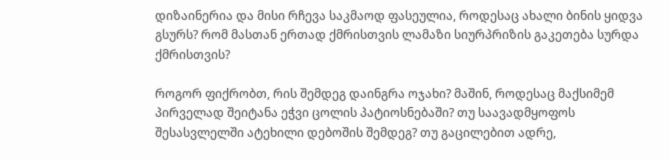დიზაინერია და მისი რჩევა საკმაოდ ფასეულია, როდესაც ახალი ბინის ყიდვა გსურს? რომ მასთან ერთად ქმრისთვის ლამაზი სიურპრიზის გაკეთება სურდა ქმრისთვის?

როგორ ფიქრობთ, რის შემდეგ დაინგრა ოჯახი? მაშინ, როდესაც მაქსიმემ პირველად შეიტანა ეჭვი ცოლის პატიოსნებაში? თუ საავადმყოფოს შესასვლელში ატეხილი დებოშის შემდეგ? თუ გაცილებით ადრე,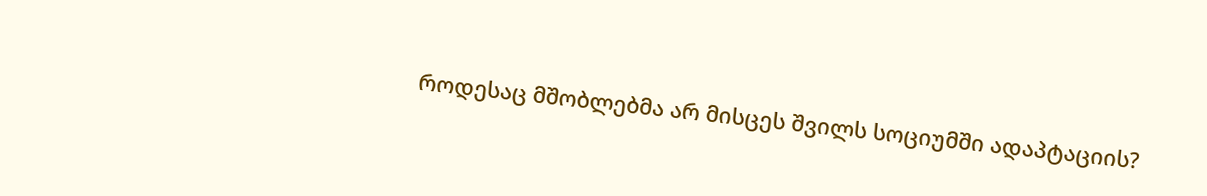როდესაც მშობლებმა არ მისცეს შვილს სოციუმში ადაპტაციის?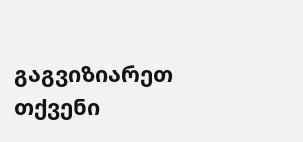გაგვიზიარეთ თქვენი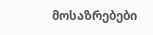მოსაზრებები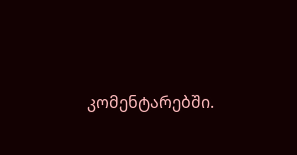კომენტარებში.